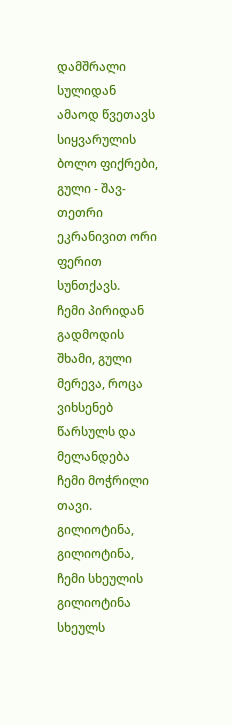დამშრალი სულიდან ამაოდ წვეთავს სიყვარულის ბოლო ფიქრები, გული - შავ-თეთრი ეკრანივით ორი ფერით სუნთქავს.
ჩემი პირიდან გადმოდის შხამი, გული მერევა, როცა ვიხსენებ წარსულს და მელანდება ჩემი მოჭრილი თავი.
გილიოტინა, გილიოტინა, ჩემი სხეულის გილიოტინა სხეულს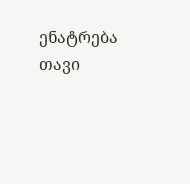ენატრება თავი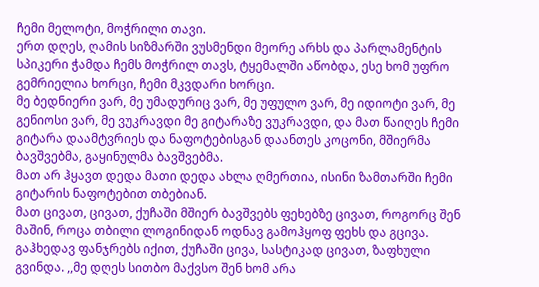ჩემი მელოტი, მოჭრილი თავი.
ერთ დღეს, ღამის სიზმარში ვუსმენდი მეორე არხს და პარლამენტის სპიკერი ჭამდა ჩემს მოჭრილ თავს, ტყემალში აწობდა, ესე ხომ უფრო გემრიელია ხორცი, ჩემი მკვდარი ხორცი.
მე ბედნიერი ვარ, მე უმადურიც ვარ, მე უფულო ვარ, მე იდიოტი ვარ, მე გენიოსი ვარ, მე ვუკრავდი მე გიტარაზე ვუკრავდი, და მათ წაიღეს ჩემი გიტარა დაამტვრიეს და ნაფოტებისგან დაანთეს კოცონი, მშიერმა ბავშვებმა, გაყინულმა ბავშვებმა.
მათ არ ჰყავთ დედა მათი დედა ახლა ღმერთია, ისინი ზამთარში ჩემი გიტარის ნაფოტებით თბებიან.
მათ ცივათ, ცივათ, ქუჩაში მშიერ ბავშვებს ფეხებზე ცივათ, როგორც შენ მაშინ, როცა თბილი ლოგინიდან ოდნავ გამოჰყოფ ფეხს და გცივა. გაჰხედავ ფანჯრებს იქით, ქუჩაში ცივა, სასტიკად ცივათ, ზაფხული გვინდა. ,,მე დღეს სითბო მაქვსო შენ ხომ არა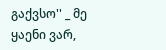გაქვსო'' _ მე ყაენი ვარ,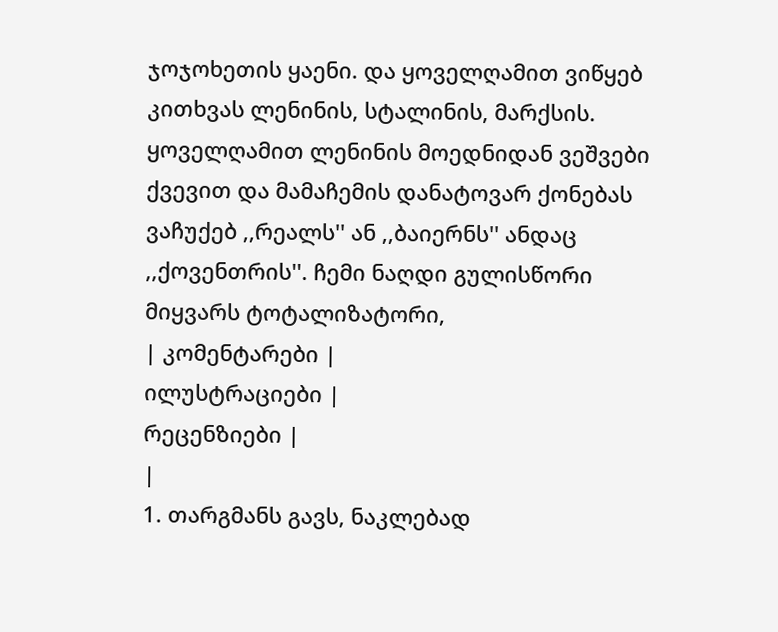ჯოჯოხეთის ყაენი. და ყოველღამით ვიწყებ კითხვას ლენინის, სტალინის, მარქსის. ყოველღამით ლენინის მოედნიდან ვეშვები ქვევით და მამაჩემის დანატოვარ ქონებას ვაჩუქებ ,,რეალს'' ან ,,ბაიერნს'' ანდაც ,,ქოვენთრის''. ჩემი ნაღდი გულისწორი მიყვარს ტოტალიზატორი,
| კომენტარები |
ილუსტრაციები |
რეცენზიები |
|
1. თარგმანს გავს, ნაკლებად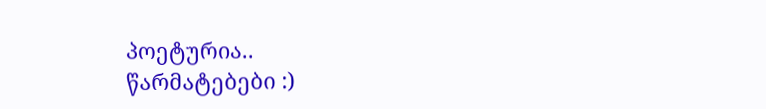პოეტურია..
წარმატებები :)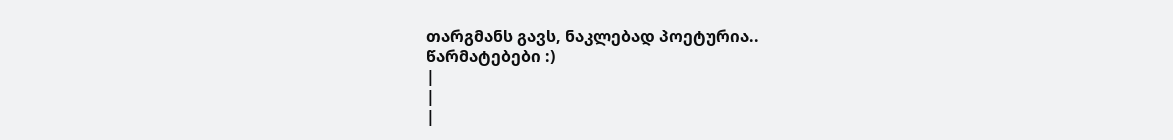თარგმანს გავს, ნაკლებად პოეტურია..
წარმატებები :)
|
|
|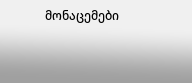მონაცემები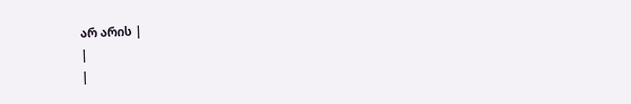არ არის |
|
|